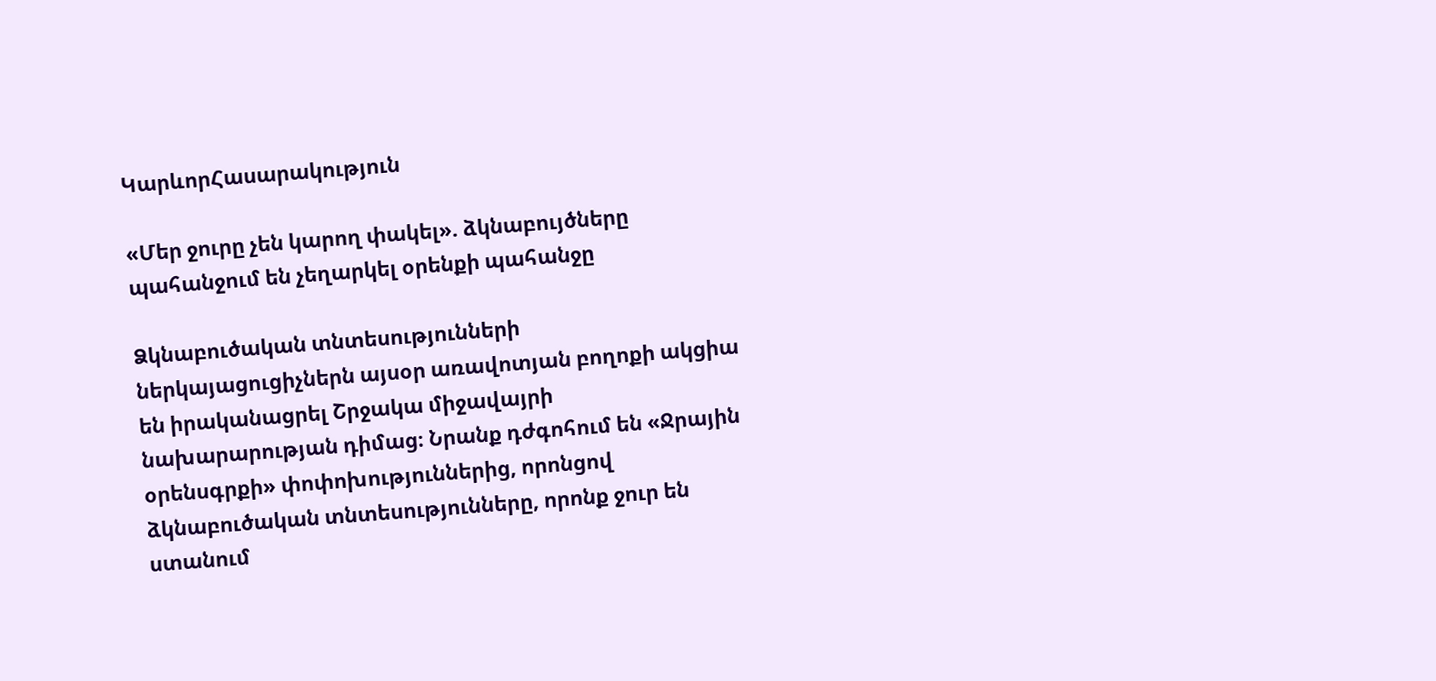ԿարևորՀասարակություն

«Մեր ջուրը չեն կարող փակել». ձկնաբույծները պահանջում են չեղարկել օրենքի պահանջը

Ձկնաբուծական տնտեսությունների ներկայացուցիչներն այսօր առավոտյան բողոքի ակցիա են իրականացրել Շրջակա միջավայրի նախարարության դիմաց։ Նրանք դժգոհում են «Ջրային օրենսգրքի» փոփոխություններից, որոնցով ձկնաբուծական տնտեսությունները, որոնք ջուր են ստանում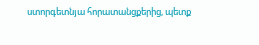ստորգետնյա հորատանցքերից, պետք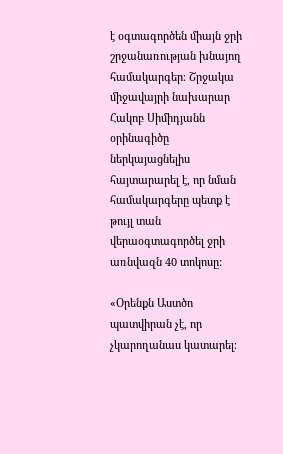է օգտագործեն միայն ջրի շրջանառության խնայող համակարգեր։ Շրջակա միջավայրի նախարար Հակոբ Սիմիդյանն օրինագիծը ներկայացնելիս հայտարարել է, որ նման համակարգերը պետք է թույլ տան վերաօգտագործել ջրի առնվազն 40 տոկոսը:

«Օրենքն Աստծո պատվիրան չէ, որ չկարողանաս կատարել։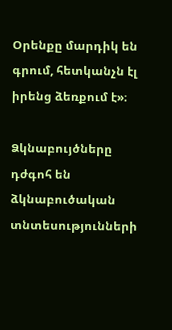Օրենքը մարդիկ են գրում, հետկանչն էլ իրենց ձեռքում է»։

Ձկնաբույծները դժգոհ են ձկնաբուծական տնտեսությունների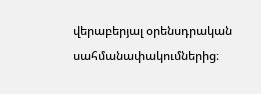վերաբերյալ օրենսդրական սահմանափակումներից։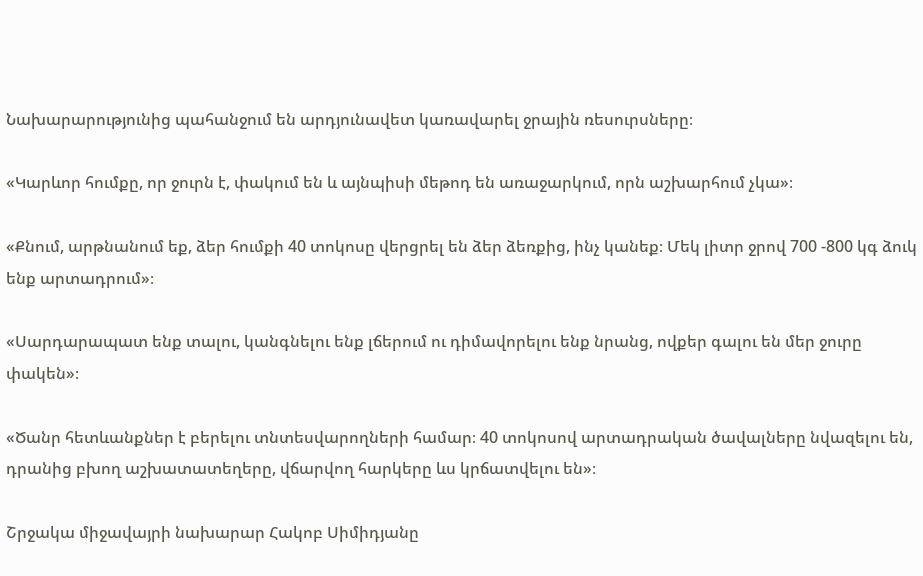Նախարարությունից պահանջում են արդյունավետ կառավարել ջրային ռեսուրսները։

«Կարևոր հումքը, որ ջուրն է, փակում են և այնպիսի մեթոդ են առաջարկում, որն աշխարհում չկա»։

«Քնում, արթնանում եք, ձեր հումքի 40 տոկոսը վերցրել են ձեր ձեռքից, ինչ կանեք։ Մեկ լիտր ջրով 700 -800 կգ ձուկ ենք արտադրում»։

«Սարդարապատ ենք տալու, կանգնելու ենք լճերում ու դիմավորելու ենք նրանց, ովքեր գալու են մեր ջուրը փակեն»։

«Ծանր հետևանքներ է բերելու տնտեսվարողների համար։ 40 տոկոսով արտադրական ծավալները նվազելու են, դրանից բխող աշխատատեղերը, վճարվող հարկերը ևս կրճատվելու են»։

Շրջակա միջավայրի նախարար Հակոբ Սիմիդյանը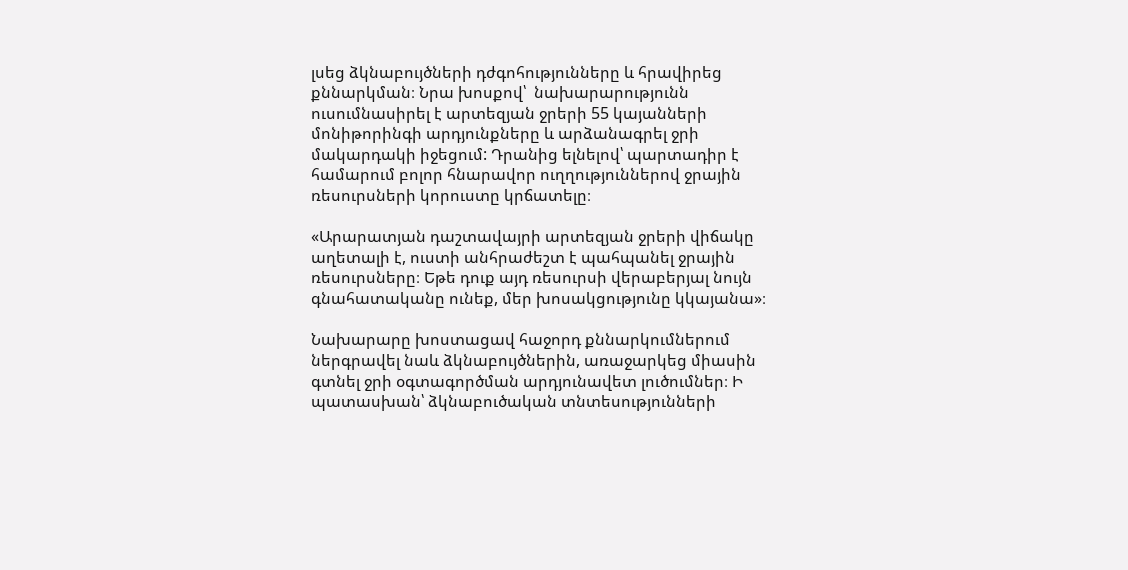լսեց ձկնաբույծների դժգոհությունները և հրավիրեց քննարկման։ Նրա խոսքով՝  նախարարությունն ուսումնասիրել է արտեզյան ջրերի 55 կայանների մոնիթորինգի արդյունքները և արձանագրել ջրի մակարդակի իջեցում: Դրանից ելնելով՝ պարտադիր է համարում բոլոր հնարավոր ուղղություններով ջրային ռեսուրսների կորուստը կրճատելը։

«Արարատյան դաշտավայրի արտեզյան ջրերի վիճակը աղետալի է, ուստի անհրաժեշտ է պահպանել ջրային ռեսուրսները։ Եթե դուք այդ ռեսուրսի վերաբերյալ նույն գնահատականը ունեք, մեր խոսակցությունը կկայանա»։

Նախարարը խոստացավ հաջորդ քննարկումներում ներգրավել նաև ձկնաբույծներին, առաջարկեց միասին գտնել ջրի օգտագործման արդյունավետ լուծումներ։ Ի պատասխան՝ ձկնաբուծական տնտեսությունների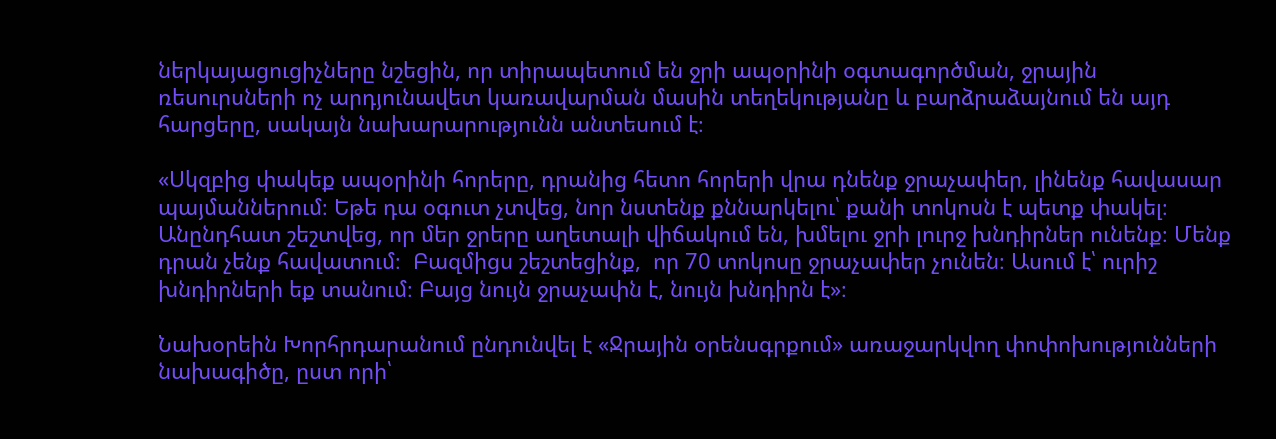ներկայացուցիչները նշեցին, որ տիրապետում են ջրի ապօրինի օգտագործման, ջրային ռեսուրսների ոչ արդյունավետ կառավարման մասին տեղեկությանը և բարձրաձայնում են այդ հարցերը, սակայն նախարարությունն անտեսում է։

«Սկզբից փակեք ապօրինի հորերը, դրանից հետո հորերի վրա դնենք ջրաչափեր, լինենք հավասար պայմաններում։ Եթե դա օգուտ չտվեց, նոր նստենք քննարկելու՝ քանի տոկոսն է պետք փակել։  Անընդհատ շեշտվեց, որ մեր ջրերը աղետալի վիճակում են, խմելու ջրի լուրջ խնդիրներ ունենք։ Մենք դրան չենք հավատում։  Բազմիցս շեշտեցինք,  որ 70 տոկոսը ջրաչափեր չունեն։ Ասում է՝ ուրիշ խնդիրների եք տանում։ Բայց նույն ջրաչափն է, նույն խնդիրն է»։

Նախօրեին Խորհրդարանում ընդունվել է «Ջրային օրենսգրքում» առաջարկվող փոփոխությունների նախագիծը, ըստ որի՝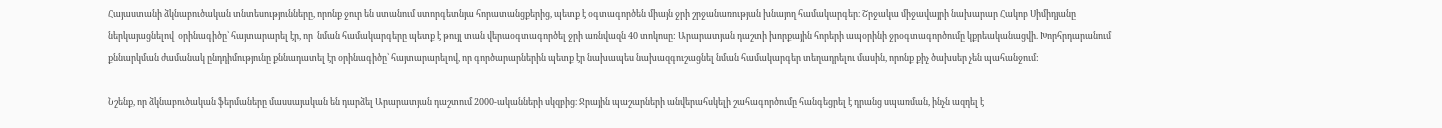Հայաստանի ձկնաբուծական տնտեսությունները, որոնք ջուր են ստանում ստորգետնյա հորատանցքերից, պետք է օգտագործեն միայն ջրի շրջանառության խնայող համակարգեր։ Շրջակա միջավայրի նախարար Հակոբ Սիմիդյանը  ներկայացնելով  օրինագիծը՝ հայտարարել էր, որ  նման համակարգերը պետք է թույլ տան վերաօգտագործել ջրի առնվազն 40 տոկոսը: Արարատյան դաշտի խորքային հորերի ապօրինի ջրօգտագործումը կքրեականացվի. Խորհրդարանում քննարկման ժամանակ ընդդիմությունը քննադատել էր օրինագիծը՝ հայտարարելով, որ գործարարներին պետք էր նախապես նախազգուշացնել նման համակարգեր տեղադրելու մասին, որոնք քիչ ծախսեր չեն պահանջում:

Նշենք, որ ձկնաբուծական ֆերմաները մասսայական են դարձել Արարատյան դաշտում 2000-ականների սկզբից։ Ջրային պաշարների անվերահսկելի շահագործումը հանգեցրել է դրանց սպառման, ինչն ազդել է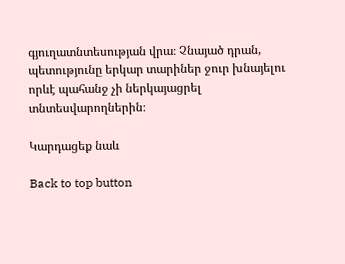գյուղատնտեսության վրա։ Չնայած դրան, պետությունը երկար տարիներ ջուր խնայելու որևէ պահանջ չի ներկայացրել տնտեսվարողներին։

Կարդացեք նաև

Back to top button